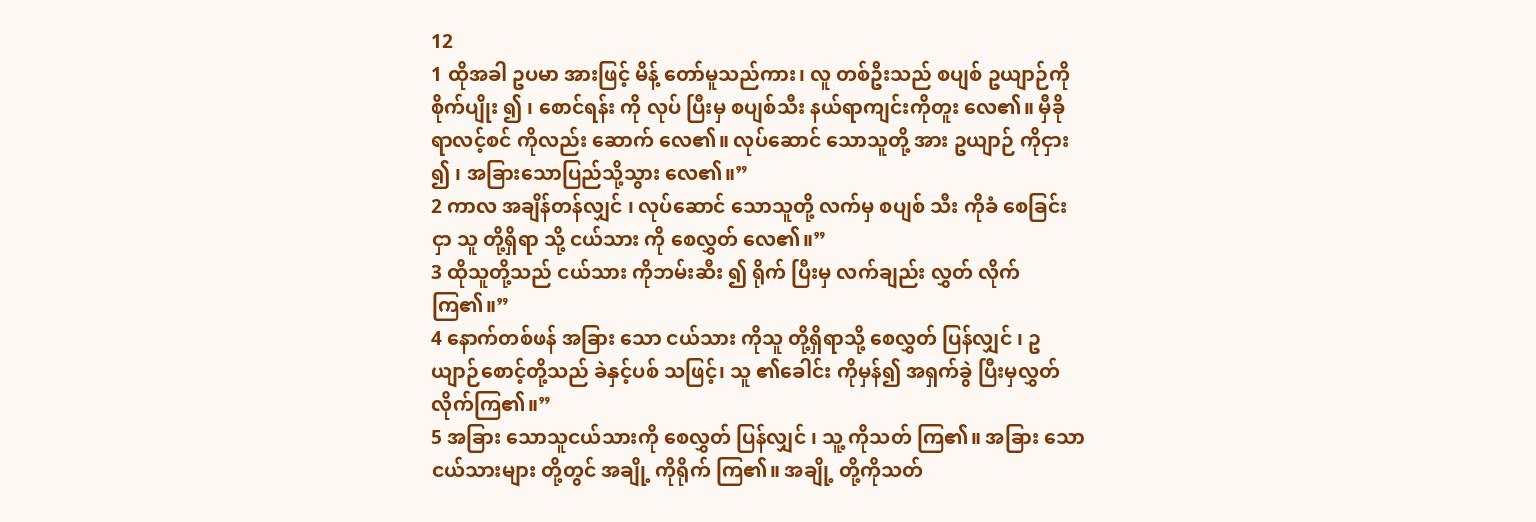12
1 ထိုအခါ ဥပမာ အားဖြင့် မိန့် တော်မူသည်ကား၊ လူ တစ်ဦးသည် စပျစ် ဥယျာဉ်ကိုစိုက်ပျိုး ၍ ၊ စောင်ရန်း ကို လုပ် ပြီးမှ စပျစ်သီး နယ်ရာကျင်းကိုတူး လေ၏။ မှီခိုရာလင့်စင် ကိုလည်း ဆောက် လေ၏။ လုပ်ဆောင် သောသူတို့ အား ဥယျာဉ် ကိုငှား ၍ ၊ အခြားသောပြည်သို့သွား လေ၏။”
2 ကာလ အချိန်တန်လျှင် ၊ လုပ်ဆောင် သောသူတို့ လက်မှ စပျစ် သီး ကိုခံ စေခြင်းငှာ သူ တို့ရှိရာ သို့ ငယ်သား ကို စေလွှတ် လေ၏။”
3 ထိုသူတို့သည် ငယ်သား ကိုဘမ်းဆီး ၍ ရိုက် ပြီးမှ လက်ချည်း လွှတ် လိုက်ကြ၏။”
4 နောက်တစ်ဖန် အခြား သော ငယ်သား ကိုသူ တို့ရှိရာသို့ စေလွှတ် ပြန်လျှင် ၊ ဥယျာဉ်စောင့်တို့သည် ခဲနှင့်ပစ် သဖြင့်၊ သူ ၏ခေါင်း ကိုမှန်၍ အရှက်ခွဲ ပြီးမှလွှတ်လိုက်ကြ၏။”
5 အခြား သောသူငယ်သားကို စေလွှတ် ပြန်လျှင် ၊ သူ့ ကိုသတ် ကြ၏။ အခြား သောငယ်သားများ တို့တွင် အချို့ ကိုရိုက် ကြ၏။ အချို့ တို့ကိုသတ်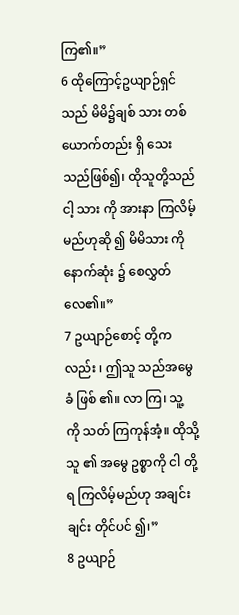ကြ၏။”
6 ထိုကြောင့်ဥယျာဉ်ရှင်သည် မိမိ၌ချစ် သား တစ်ယောက်တည်း ရှိ သေး သည်ဖြစ်၍၊ ထိုသူတို့သည် ငါ့ သား ကို အားနာ ကြလိမ့်မည်ဟုဆို ၍ မိမိသား ကို နောက်ဆုံး ၌ စေလွှတ် လေ၏။”
7 ဥယျာဉ်စောင့် တို့ကလည်း ၊ ဤသူ သည်အမွေခံ ဖြစ် ၏။ လာ ကြ၊ သူ့ ကို သတ် ကြကုန်အံ့။ ထိုသို့ သူ ၏ အမွေ ဥစ္စာကို ငါ တို့ရ ကြလိမ့်မည်ဟု အချင်းချင်း တိုင်ပင် ၍၊”
8 ဥယျာဉ်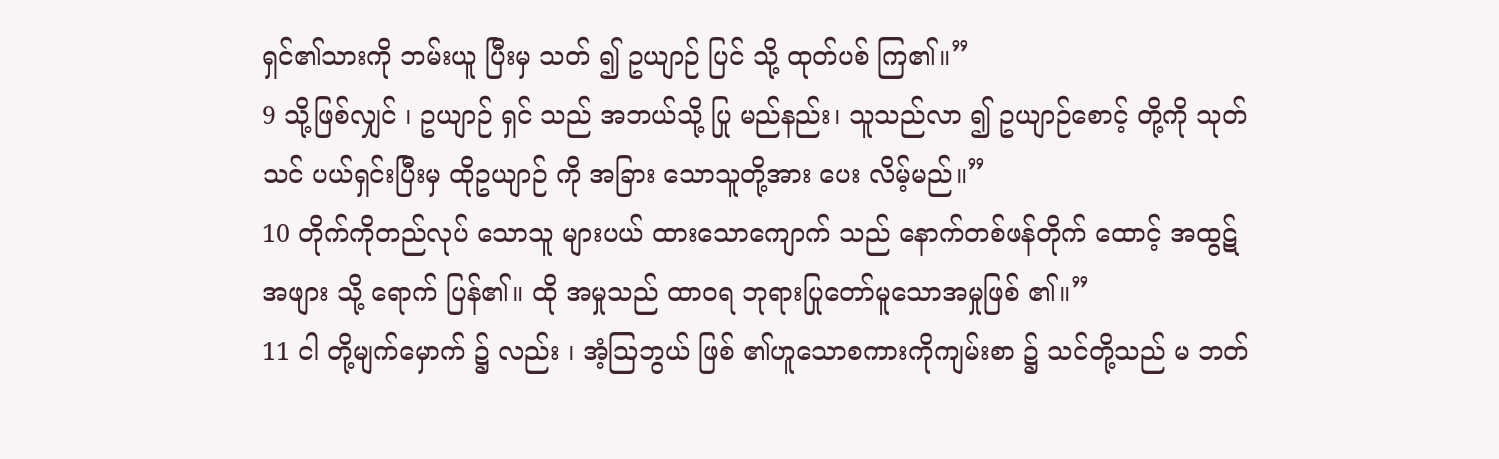ရှင်၏သားကို ဘမ်းယူ ပြီးမှ သတ် ၍ ဥယျာဉ် ပြင် သို့ ထုတ်ပစ် ကြ၏။”
9 သို့ဖြစ်လျှင် ၊ ဥယျာဉ် ရှင် သည် အဘယ်သို့ ပြု မည်နည်း၊ သူသည်လာ ၍ ဥယျာဉ်စောင့် တို့ကို သုတ်သင် ပယ်ရှင်းပြီးမှ ထိုဥယျာဉ် ကို အခြား သောသူတို့အား ပေး လိမ့်မည်။”
10 တိုက်ကိုတည်လုပ် သောသူ များပယ် ထားသောကျောက် သည် နောက်တစ်ဖန်တိုက် ထောင့် အထွဋ် အဖျား သို့ ရောက် ပြန်၏။ ထို အမှုသည် ထာဝရ ဘုရားပြုတော်မူသောအမှုဖြစ် ၏။”
11 ငါ တို့မျက်မှောက် ၌ လည်း ၊ အံ့ဩဘွယ် ဖြစ် ၏ဟူသောစကားကိုကျမ်းစာ ၌ သင်တို့သည် မ ဘတ်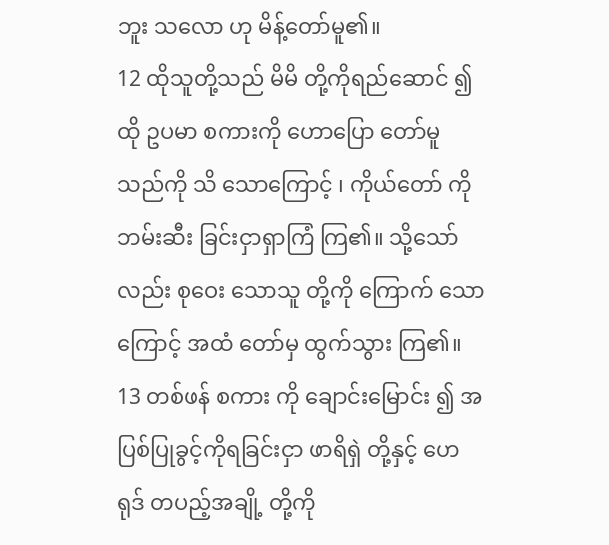ဘူး သလော ဟု မိန့်တော်မူ၏။
12 ထိုသူတို့သည် မိမိ တို့ကိုရည်ဆောင် ၍ ထို ဥပမာ စကားကို ဟောပြော တော်မူသည်ကို သိ သောကြောင့် ၊ ကိုယ်တော် ကို ဘမ်းဆီး ခြင်းငှာရှာကြံ ကြ၏။ သို့သော်လည်း စုဝေး သောသူ တို့ကို ကြောက် သောကြောင့် အထံ တော်မှ ထွက်သွား ကြ၏။
13 တစ်ဖန် စကား ကို ချောင်းမြောင်း ၍ အပြစ်ပြုခွင့်ကိုရခြင်းငှာ ဖာရိရှဲ တို့နှင့် ဟေရုဒ် တပည့်အချို့ တို့ကို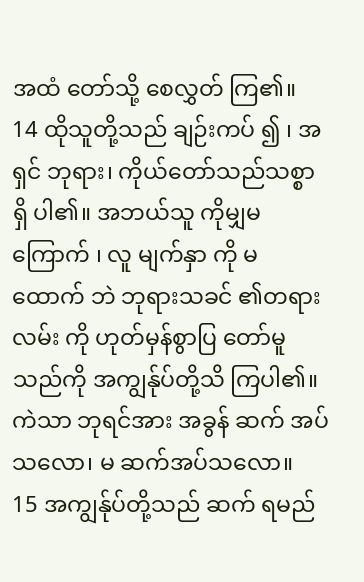အထံ တော်သို့ စေလွှတ် ကြ၏။
14 ထိုသူတို့သည် ချဉ်းကပ် ၍ ၊ အရှင် ဘုရား၊ ကိုယ်တော်သည်သစ္စာ ရှိ ပါ၏။ အဘယ်သူ ကိုမျှမ ကြောက် ၊ လူ မျက်နှာ ကို မ ထောက် ဘဲ ဘုရားသခင် ၏တရား လမ်း ကို ဟုတ်မှန်စွာပြ တော်မူသည်ကို အကျွန်ုပ်တို့သိ ကြပါ၏။ ကဲသာ ဘုရင်အား အခွန် ဆက် အပ် သလော၊ မ ဆက်အပ်သလော။
15 အကျွန်ုပ်တို့သည် ဆက် ရမည်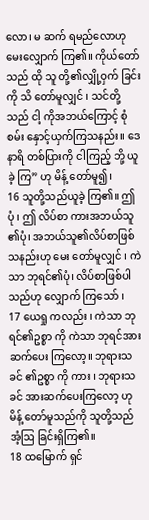လော၊ မ ဆက် ရမည်လောဟု မေးလျှောက် ကြ၏။ ကိုယ်တော် သည် ထို သူ တို့၏လျှို့ဝှက် ခြင်းကို သိ တော်မူလျှင် ၊ သင်တို့သည် ငါ့ ကိုအဘယ်ကြောင့် စုံစမ်း နှောင့်ယှက်ကြသနည်း။ ဒေနာရိ တစ်ပြားကို ငါကြည့် ဘို့ ယူခဲ့ ကြ” ဟု မိန့် တော်မူ၍၊
16 သူတို့သည်ယူခဲ့ ကြ၏။ ဤ ပုံ ၊ ဤ လိပ်စာ ကားအဘယ်သူ ၏ပုံ၊ အဘယ်သူ၏လိပ်စာဖြစ်သနည်းဟု မေး တော်မူလျှင် ၊ ကဲသာ ဘုရင်၏ပုံ၊ လိပ်စာဖြစ်ပါသည်ဟု လျှောက် ကြသော် ၊
17 ယေရှု ကလည်း ၊ ကဲသာ ဘုရင်၏ဥစ္စာ ကို ကဲသာ ဘုရင်အား ဆက်ပေး ကြလော့။ ဘုရားသခင် ၏ဥစ္စာ ကို ကား ၊ ဘုရားသခင် အားဆက်ပေးကြလော့ ဟု မိန့် တော်မူသည်ကို သူတို့သည် အံ့ဩ ခြင်းရှိကြ၏။
18 ထမြောက် ရှင်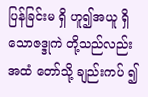ပြန်ခြင်းမ ရှိ ဟူ၍အယူ ရှိသောဇဒ္ဒုကဲ တို့သည်လည်းအထံ တော်သို့ ချည်းကပ် ၍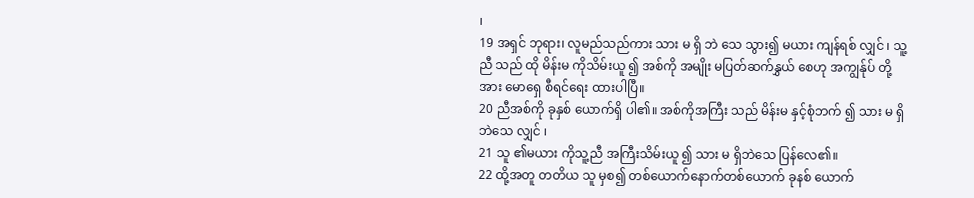၊
19 အရှင် ဘုရား၊ လူမည်သည်ကား သား မ ရှိ ဘဲ သေ သွား၍ မယား ကျန်ရစ် လျှင် ၊ သူ့ ညီ သည် ထို မိန်းမ ကိုသိမ်းယူ ၍ အစ်ကို အမျိုး မပြတ်ဆက်နွှယ် စေဟု အကျွန်ုပ် တို့အား မောရှေ စီရင်ရေး ထားပါပြီ။
20 ညီအစ်ကို ခုနှစ် ယောက်ရှိ ပါ၏။ အစ်ကိုအကြီး သည် မိန်းမ နှင့်စုံဘက် ၍ သား မ ရှိ ဘဲသေ လျှင် ၊
21 သူ ၏မယား ကိုသူ့ညီ အကြီးသိမ်းယူ ၍ သား မ ရှိဘဲသေ ပြန်လေ၏။
22 ထို့အတူ တတိယ သူ မှစ၍ တစ်ယောက်နောက်တစ်ယောက် ခုနစ် ယောက်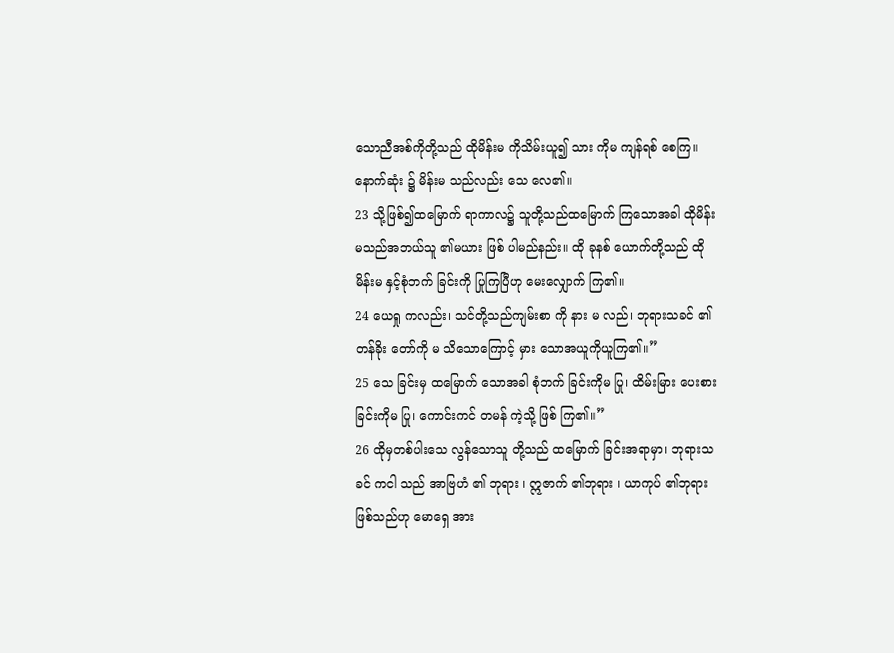သောညီအစ်ကိုတို့သည် ထိုမိန်းမ ကိုသိမ်းယူ၍ သား ကိုမ ကျန်ရစ် စေကြ။ နောက်ဆုံး ၌ မိန်းမ သည်လည်း သေ လေ၏။
23 သို့ဖြစ်၍ထမြောက် ရာကာလ၌ သူတို့သည်ထမြောက် ကြသောအခါ ထိုမိန်းမသည်အဘယ်သူ ၏မယား ဖြစ် ပါမည်နည်း။ ထို ခုနစ် ယောက်တို့သည် ထိုမိန်းမ နှင့်စုံဘက် ခြင်းကို ပြုကြပြီဟု မေးလျှောက် ကြ၏။
24 ယေရှု ကလည်း၊ သင်တို့သည်ကျမ်းစာ ကို နား မ လည်၊ ဘုရားသခင် ၏တန်ခိုး တော်ကို မ သိသောကြောင့် မှား သောအယူကိုယူကြ၏။”
25 သေ ခြင်းမှ ထမြောက် သောအခါ စုံဘက် ခြင်းကိုမ ပြု၊ ထိမ်းမြား ပေးစားခြင်းကိုမ ပြု၊ ကောင်းကင် တမန် ကဲ့သို့ ဖြစ် ကြ၏။”
26 ထိုမှတစ်ပါးသေ လွန်သောသူ တို့သည် ထမြောက် ခြင်းအရာမှာ၊ ဘုရားသခင် ကငါ သည် အာဗြဟံ ၏ ဘုရား ၊ ဣဇာက် ၏ဘုရား ၊ ယာကုပ် ၏ဘုရား ဖြစ်သည်ဟု မောရှေ အား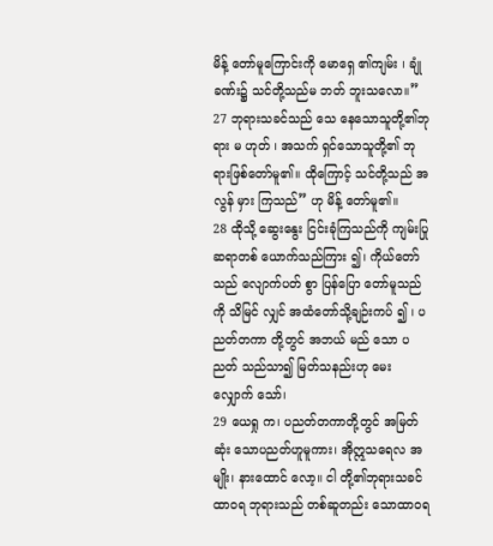မိန့် တော်မူကြောင်းကို မောရှေ ၏ကျမ်း ၊ ချုံ ခဏ်း၌ သင်တို့သည်မ ဘတ် ဘူးသလော။”
27 ဘုရားသခင်သည် သေ နေသောသူတို့၏ဘုရား မ ဟုတ် ၊ အသက် ရှင်သောသူတို့၏ ဘုရားဖြစ်တော်မူ၏။ ထိုကြောင့် သင်တို့သည် အလွန် မှား ကြသည်” ဟု မိန့် တော်မူ၏။
28 ထိုသို့ ဆွေးနွေး ငြင်းခုံကြသည်ကို ကျမ်းပြု ဆရာတစ် ယောက်သည်ကြား ၍၊ ကိုယ်တော်သည် လျောက်ပတ် စွာ ပြန်ပြော တော်မူသည်ကို သိမြင် လျှင် အထံတော်သို့ချဉ်းကပ် ၍ ၊ ပညတ်တကာ တို့တွင် အဘယ် မည် သော ပညတ် သည်သာ၍ မြတ်သနည်းဟု မေးလျှောက် သော်၊
29 ယေရှု က၊ ပညတ်တကာတို့တွင် အမြတ်ဆုံး သောပညတ်ဟူမူကား၊ အိုဣသရေလ အမျိုး၊ နားထောင် လော့။ ငါ တို့၏ဘုရားသခင် ထာဝရ ဘုရားသည် တစ်ဆူတည်း သောထာဝရ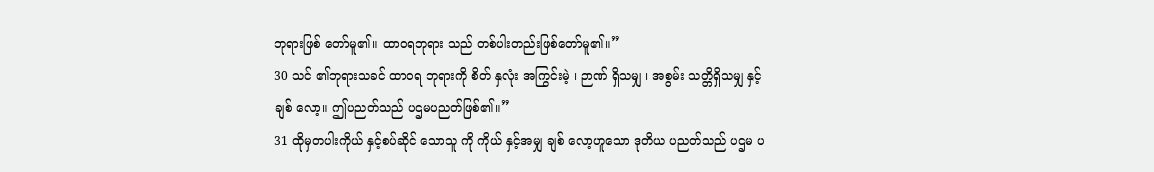ဘုရားဖြစ် တော်မူ၏။ ထာဝရဘုရား သည် တစ်ပါးတည်းဖြစ်တော်မူ၏။”
30 သင် ၏ဘုရားသခင် ထာဝရ ဘုရားကို စိတ် နှလုံး အကြွင်းမဲ့ ၊ ဉာဏ် ရှိသမျှ ၊ အစွမ်း သတ္တိရှိသမျှ နှင့် ချစ် လော့။ ဤပညတ်သည် ပဌမပညတ်ဖြစ်၏။”
31 ထိုမှတပါးကိုယ် နှင့်စပ်ဆိုင် သောသူ ကို ကိုယ် နှင့်အမျှ ချစ် လော့ဟူသော ဒုတိယ ပညတ်သည် ပဌမ ပ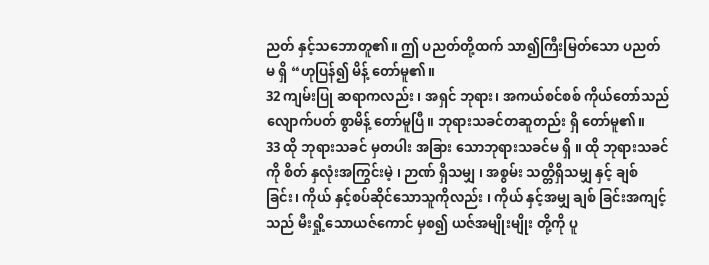ညတ် နှင့်သဘောတူ၏။ ဤ ပညတ်တို့ထက် သာ၍ကြီးမြတ်သော ပညတ် မ ရှိ “ဟုပြန်၍ မိန့် တော်မူ၏။
32 ကျမ်းပြု ဆရာကလည်း ၊ အရှင် ဘုရား၊ အကယ်စင်စစ် ကိုယ်တော်သည် လျောက်ပတ် စွာမိန့် တော်မူပြီ။ ဘုရားသခင်တဆူတည်း ရှိ တော်မူ၏။
33 ထို ဘုရားသခင် မှတပါး အခြား သောဘုရားသခင်မ ရှိ ။ ထို ဘုရားသခင် ကို စိတ် နှလုံးအကြွင်းမဲ့ ၊ ဉာဏ် ရှိသမျှ ၊ အစွမ်း သတ္တိရှိသမျှ နှင့် ချစ် ခြင်း၊ ကိုယ် နှင့်စပ်ဆိုင်သောသူကိုလည်း ၊ ကိုယ် နှင့်အမျှ ချစ် ခြင်းအကျင့်သည် မီးရှို့သောယဇ်ကောင် မှစ၍ ယဇ်အမျိုးမျိုး တို့ကို ပူ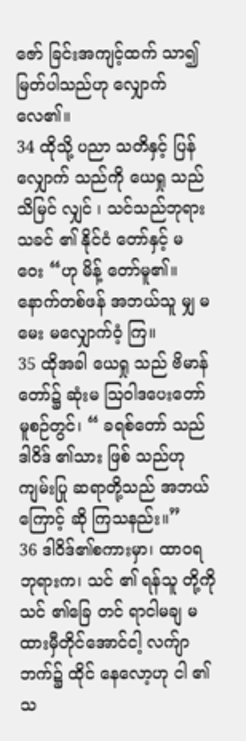ဇော် ခြင်းအကျင့်ထက် သာ၍မြတ်ပါသည်ဟု လျှောက် လေ၏။
34 ထိုသို့ ပညာ သတိနှင့် ပြန်လျှောက် သည်ကို ယေရှု သည်သိမြင် လျှင် ၊ သင်သည်ဘုရားသခင် ၏ နိုင်ငံ တော်နှင့် မ ဝေး “ဟု မိန့် တော်မူ၏။ နောက်တစ်ဖန် အဘယ်သူ မျှ မ မေး မလျှောက်ဝံ့ ကြ။
35 ထိုအခါ ယေရှု သည် ဗိမာန် တော်၌ ဆုံးမ ဩဝါဒပေးတော်မူစဉ်တွင်၊ “ ခရစ်တော် သည် ဒါဝိဒ် ၏သား ဖြစ် သည်ဟု ကျမ်းပြု ဆရာတို့သည် အဘယ်ကြောင့် ဆို ကြသနည်း။”
36 ဒါဝိဒ်၏စကားမှာ၊ ထာဝရ ဘုရားက၊ သင် ၏ ရန်သူ တို့ကို သင် ၏ခြေ တင် ရာငါမချ မ ထားမှီတိုင်အောင်ငါ့ လက်ျာ ဘက်၌ ထိုင် နေလော့ဟု ငါ ၏သ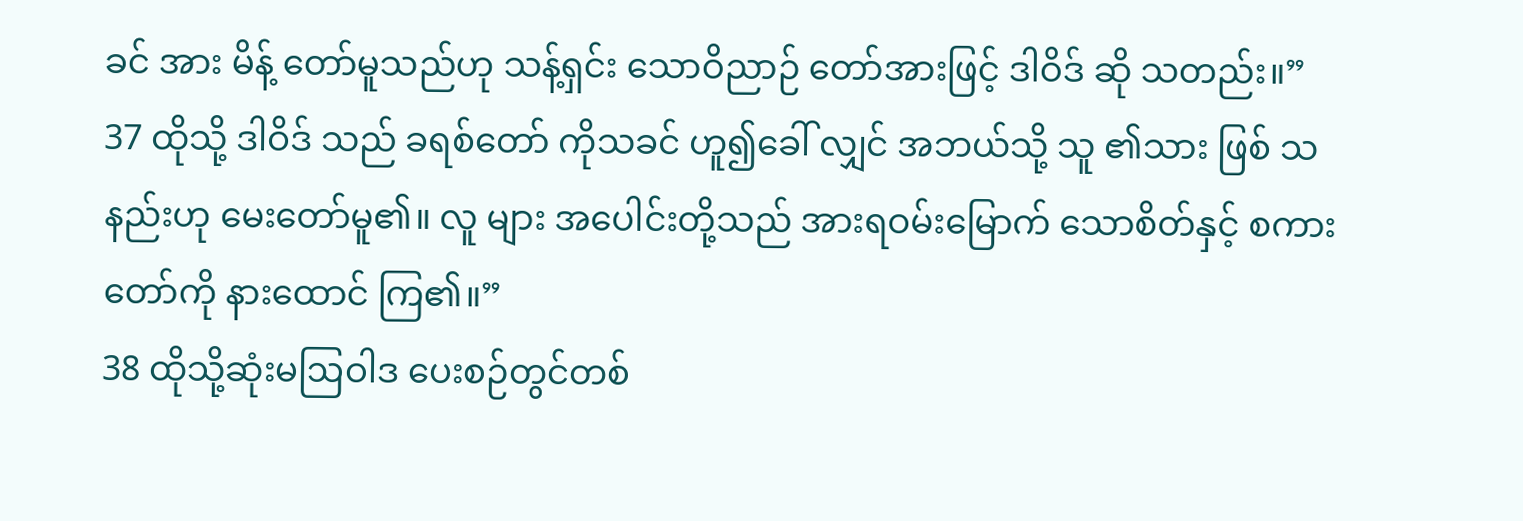ခင် အား မိန့် တော်မူသည်ဟု သန့်ရှင်း သောဝိညာဉ် တော်အားဖြင့် ဒါဝိဒ် ဆို သတည်း။”
37 ထိုသို့ ဒါဝိဒ် သည် ခရစ်တော် ကိုသခင် ဟူ၍ခေါ် လျှင် အဘယ်သို့ သူ ၏သား ဖြစ် သနည်းဟု မေးတော်မူ၏။ လူ များ အပေါင်းတို့သည် အားရဝမ်းမြောက် သောစိတ်နှင့် စကား တော်ကို နားထောင် ကြ၏။”
38 ထိုသို့ဆုံးမဩဝါဒ ပေးစဉ်တွင်တစ်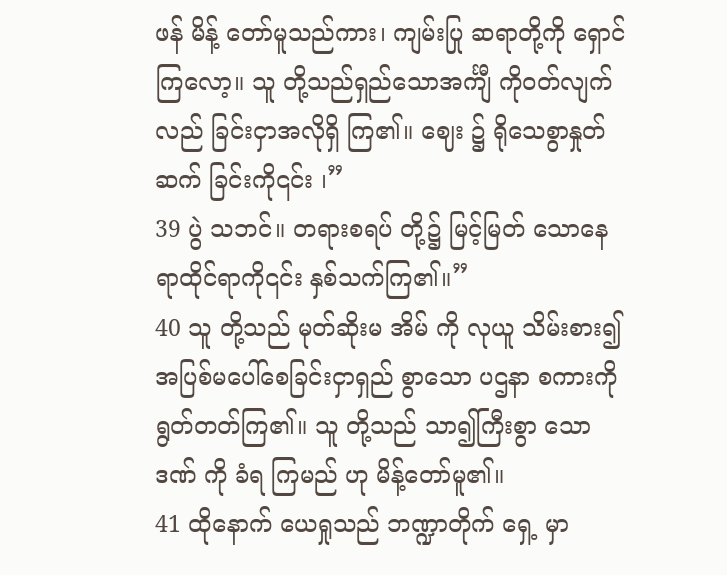ဖန် မိန့် တော်မူသည်ကား၊ ကျမ်းပြု ဆရာတို့ကို ရှောင် ကြလော့။ သူ တို့သည်ရှည်သောအင်္ကျီ ကိုဝတ်လျက် လည် ခြင်းငှာအလိုရှိ ကြ၏။ ဈေး ၌ ရိုသေစွာနှုတ်ဆက် ခြင်းကို၎င်း ၊”
39 ပွဲ သဘင်။ တရားစရပ် တို့၌ မြင့်မြတ် သောနေရာထိုင်ရာကို၎င်း နှစ်သက်ကြ၏။”
40 သူ တို့သည် မုတ်ဆိုးမ အိမ် ကို လုယူ သိမ်းစား၍ အပြစ်မပေါ်စေခြင်းငှာရှည် စွာသော ပဌနာ စကားကို ရွတ်တတ်ကြ၏။ သူ တို့သည် သာ၍ကြီးစွာ သောဒဏ် ကို ခံရ ကြမည် ဟု မိန့်တော်မူ၏။
41 ထိုနောက် ယေရှုသည် ဘဏ္ဍာတိုက် ရှေ့ မှာ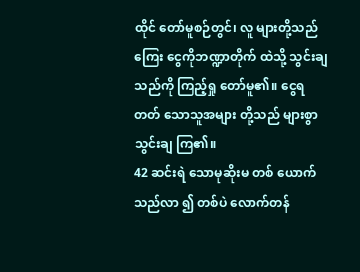ထိုင် တော်မူစဉ်တွင်၊ လူ များတို့သည် ကြေး ငွေကိုဘဏ္ဍာတိုက် ထဲသို့ သွင်းချ သည်ကို ကြည့်ရှု တော်မူ၏။ ငွေရတတ် သောသူအများ တို့သည် များစွာ သွင်းချ ကြ၏။
42 ဆင်းရဲ သောမုဆိုးမ တစ် ယောက်သည်လာ ၍ တစ်ပဲ လောက်တန်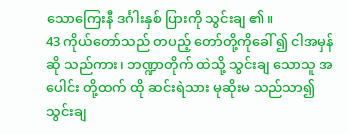သောကြေးနီ ဒင်္ဂါးနှစ် ပြားကို သွင်းချ ၏။
43 ကိုယ်တော်သည် တပည့် တော်တို့ကိုခေါ် ၍ ငါအမှန် ဆို သည်ကား၊ ဘဏ္ဍာတိုက် ထဲသို့ သွင်းချ သောသူ အပေါင်း တို့ထက် ထို ဆင်းရဲသား မုဆိုးမ သည်သာ၍ သွင်းချ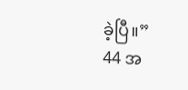ခဲ့ပြီ။”
44 အ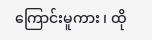ကြောင်းမူကား ၊ ထို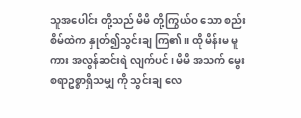သူအပေါင်း တို့သည် မိမိ တို့ကြွယ်ဝ သော စည်းစိမ်ထဲက နှုတ်၍သွင်းချ ကြ၏။ ထို မိန်းမ မူကား အလွန်ဆင်းရဲ လျက်ပင်၊ မိမိ အသက် မွေးစရာဥစ္စာရှိသမျှ ကို သွင်းချ လေ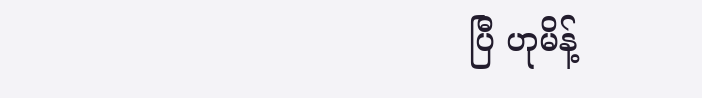ပြီ ဟုမိန့်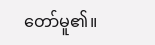တော်မူ၏။